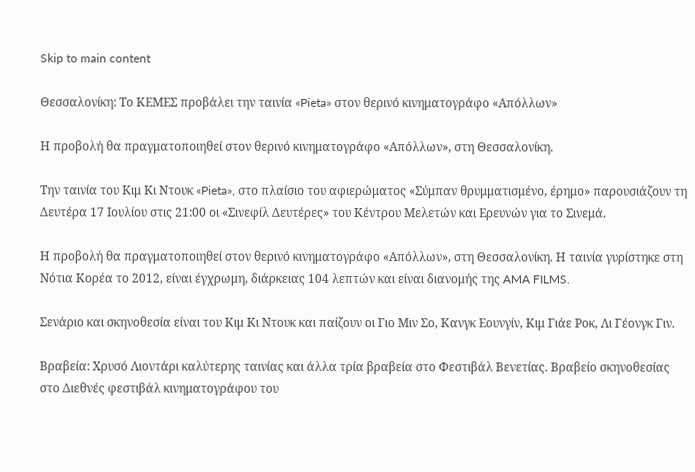Skip to main content

Θεσσαλονίκη: Το ΚΕΜΕΣ προβάλει την ταινία «Pieta» στον θερινό κινηματογράφο «Απόλλων»

Η προβολή θα πραγματοποιηθεί στον θερινό κινηματογράφο «Απόλλων», στη Θεσσαλονίκη.

Την ταινία του Κιμ Κι Ντουκ «Pieta», στο πλαίσιο του αφιερώματος «Σύμπαν θρυμματισμένο, έρημο» παρουσιάζουν τη Δευτέρα 17 Ιουλίου στις 21:00 οι «Σινεφίλ Δευτέρες» του Κέντρου Μελετών και Ερευνών για το Σινεμά.

Η προβολή θα πραγματοποιηθεί στον θερινό κινηματογράφο «Απόλλων», στη Θεσσαλονίκη. Η ταινία γυρίστηκε στη Νότια Κορέα το 2012, είναι έγχρωμη, διάρκειας 104 λεπτών και είναι διανομής της AMA FILMS.

Σενάριο και σκηνοθεσία είναι του Κιμ Κι Ντουκ και παίζουν οι Γιο Μιν Σο, Κανγκ Εουνγίν, Κιμ Γιάε Ροκ, Λι Γέονγκ Γιν.

Βραβεία: Χρυσό Λιοντάρι καλύτερης ταινίας και άλλα τρία βραβεία στο Φεστιβάλ Βενετίας. Βραβείο σκηνοθεσίας στο Διεθνές φεστιβάλ κινηματογράφου του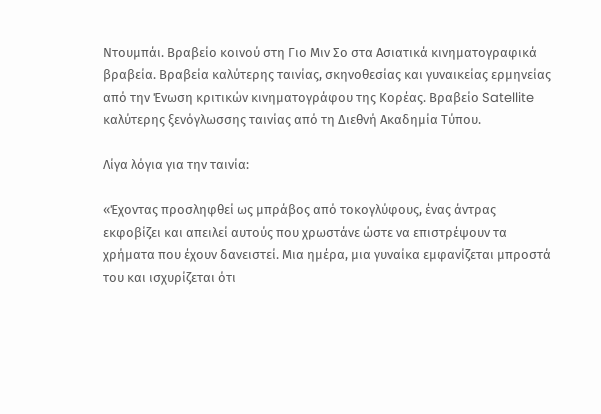Ντουμπάι. Βραβείο κοινού στη Γιο Μιν Σο στα Ασιατικά κινηματογραφικά βραβεία. Βραβεία καλύτερης ταινίας, σκηνοθεσίας και γυναικείας ερμηνείας από την Ένωση κριτικών κινηματογράφου της Κορέας. Βραβείο Satellite καλύτερης ξενόγλωσσης ταινίας από τη Διεθνή Ακαδημία Τύπου.

Λίγα λόγια για την ταινία:

«Έχοντας προσληφθεί ως μπράβος από τοκογλύφους, ένας άντρας εκφοβίζει και απειλεί αυτούς που χρωστάνε ώστε να επιστρέψουν τα χρήματα που έχουν δανειστεί. Μια ημέρα, μια γυναίκα εμφανίζεται μπροστά του και ισχυρίζεται ότι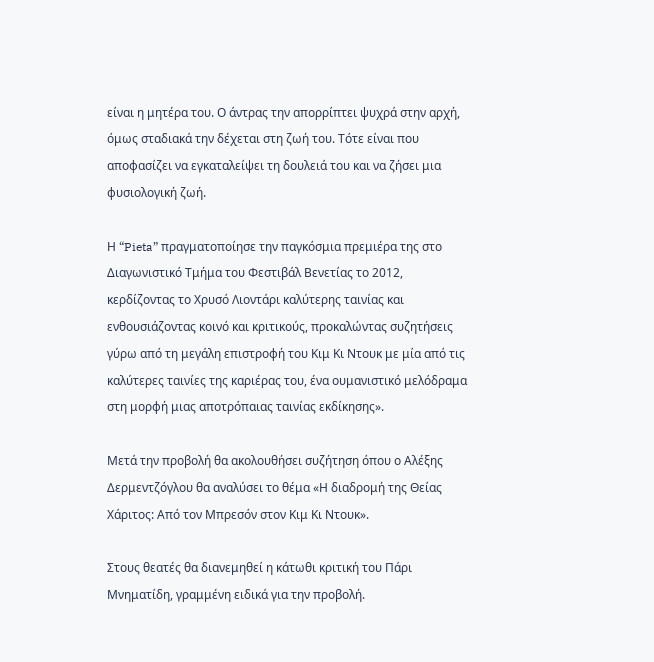είναι η μητέρα του. Ο άντρας την απορρίπτει ψυχρά στην αρχή, όμως σταδιακά την δέχεται στη ζωή του. Τότε είναι που αποφασίζει να εγκαταλείψει τη δουλειά του και να ζήσει μια φυσιολογική ζωή.

Η “Pieta” πραγματοποίησε την παγκόσμια πρεμιέρα της στο Διαγωνιστικό Τμήμα του Φεστιβάλ Βενετίας το 2012, κερδίζοντας το Χρυσό Λιοντάρι καλύτερης ταινίας και ενθουσιάζοντας κοινό και κριτικούς, προκαλώντας συζητήσεις γύρω από τη μεγάλη επιστροφή του Κιμ Κι Ντουκ με μία από τις καλύτερες ταινίες της καριέρας του, ένα ουμανιστικό μελόδραμα στη μορφή μιας αποτρόπαιας ταινίας εκδίκησης».

Μετά την προβολή θα ακολουθήσει συζήτηση όπου ο Αλέξης Δερμεντζόγλου θα αναλύσει το θέμα «Η διαδρομή της Θείας Χάριτος: Από τον Μπρεσόν στον Κιμ Κι Ντουκ».

Στους θεατές θα διανεμηθεί η κάτωθι κριτική του Πάρι Μνηματίδη, γραμμένη ειδικά για την προβολή.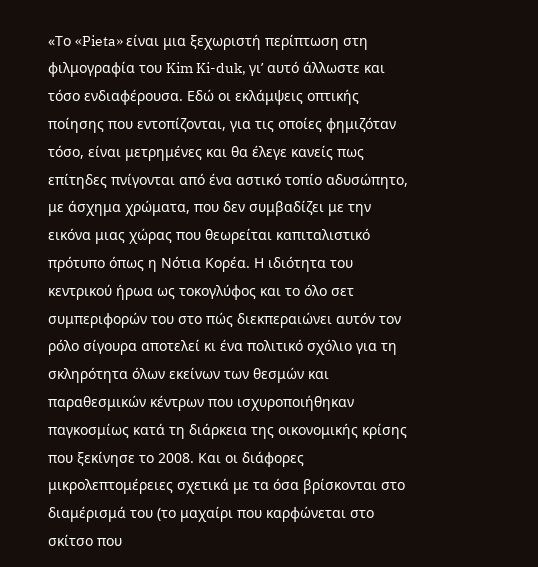«Το «Pieta» είναι μια ξεχωριστή περίπτωση στη φιλμογραφία του Kim Ki-duk, γι’ αυτό άλλωστε και τόσο ενδιαφέρουσα. Εδώ οι εκλάμψεις οπτικής ποίησης που εντοπίζονται, για τις οποίες φημιζόταν τόσο, είναι μετρημένες και θα έλεγε κανείς πως επίτηδες πνίγονται από ένα αστικό τοπίο αδυσώπητο, με άσχημα χρώματα, που δεν συμβαδίζει με την εικόνα μιας χώρας που θεωρείται καπιταλιστικό πρότυπο όπως η Νότια Κορέα. Η ιδιότητα του κεντρικού ήρωα ως τοκογλύφος και το όλο σετ συμπεριφορών του στο πώς διεκπεραιώνει αυτόν τον ρόλο σίγουρα αποτελεί κι ένα πολιτικό σχόλιο για τη σκληρότητα όλων εκείνων των θεσμών και παραθεσμικών κέντρων που ισχυροποιήθηκαν παγκοσμίως κατά τη διάρκεια της οικονομικής κρίσης που ξεκίνησε το 2008. Και οι διάφορες μικρολεπτομέρειες σχετικά με τα όσα βρίσκονται στο διαμέρισμά του (το μαχαίρι που καρφώνεται στο σκίτσο που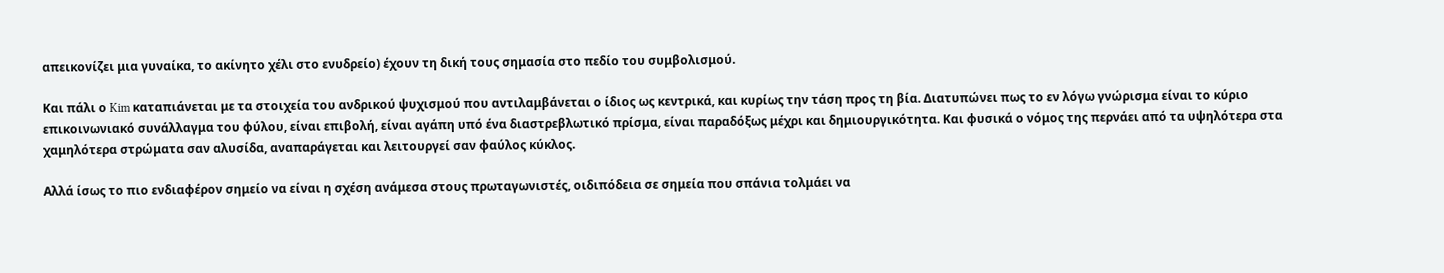απεικονίζει μια γυναίκα, το ακίνητο χέλι στο ενυδρείο) έχουν τη δική τους σημασία στο πεδίο του συμβολισμού.

Και πάλι ο Kim καταπιάνεται με τα στοιχεία του ανδρικού ψυχισμού που αντιλαμβάνεται ο ίδιος ως κεντρικά, και κυρίως την τάση προς τη βία. Διατυπώνει πως το εν λόγω γνώρισμα είναι το κύριο επικοινωνιακό συνάλλαγμα του φύλου, είναι επιβολή, είναι αγάπη υπό ένα διαστρεβλωτικό πρίσμα, είναι παραδόξως μέχρι και δημιουργικότητα. Και φυσικά ο νόμος της περνάει από τα υψηλότερα στα χαμηλότερα στρώματα σαν αλυσίδα, αναπαράγεται και λειτουργεί σαν φαύλος κύκλος.

Αλλά ίσως το πιο ενδιαφέρον σημείο να είναι η σχέση ανάμεσα στους πρωταγωνιστές, οιδιπόδεια σε σημεία που σπάνια τολμάει να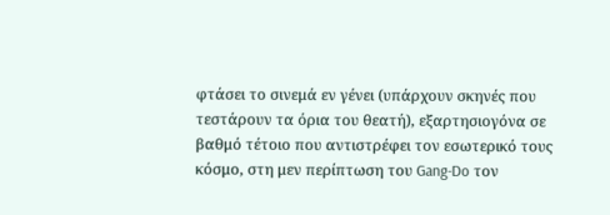φτάσει το σινεμά εν γένει (υπάρχουν σκηνές που τεστάρουν τα όρια του θεατή), εξαρτησιογόνα σε βαθμό τέτοιο που αντιστρέφει τον εσωτερικό τους κόσμο, στη μεν περίπτωση του Gang-Do τον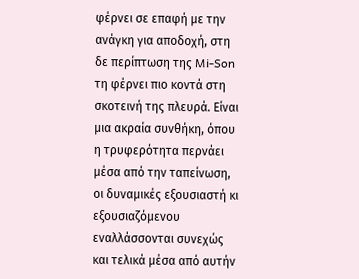φέρνει σε επαφή με την ανάγκη για αποδοχή, στη δε περίπτωση της Mi-Son τη φέρνει πιο κοντά στη σκοτεινή της πλευρά. Είναι μια ακραία συνθήκη, όπου η τρυφερότητα περνάει μέσα από την ταπείνωση, οι δυναμικές εξουσιαστή κι εξουσιαζόμενου εναλλάσσονται συνεχώς και τελικά μέσα από αυτήν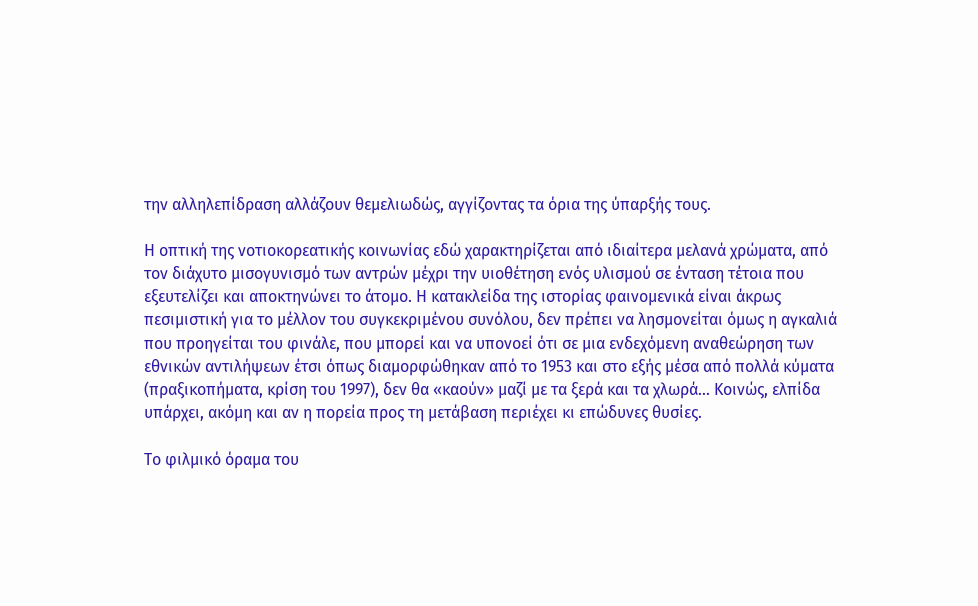την αλληλεπίδραση αλλάζουν θεμελιωδώς, αγγίζοντας τα όρια της ύπαρξής τους.

Η οπτική της νοτιοκορεατικής κοινωνίας εδώ χαρακτηρίζεται από ιδιαίτερα μελανά χρώματα, από τον διάχυτο μισογυνισμό των αντρών μέχρι την υιοθέτηση ενός υλισμού σε ένταση τέτοια που εξευτελίζει και αποκτηνώνει το άτομο. Η κατακλείδα της ιστορίας φαινομενικά είναι άκρως πεσιμιστική για το μέλλον του συγκεκριμένου συνόλου, δεν πρέπει να λησμονείται όμως η αγκαλιά που προηγείται του φινάλε, που μπορεί και να υπονοεί ότι σε μια ενδεχόμενη αναθεώρηση των εθνικών αντιλήψεων έτσι όπως διαμορφώθηκαν από το 1953 και στο εξής μέσα από πολλά κύματα (πραξικοπήματα, κρίση του 1997), δεν θα «καούν» μαζί με τα ξερά και τα χλωρά... Κοινώς, ελπίδα υπάρχει, ακόμη και αν η πορεία προς τη μετάβαση περιέχει κι επώδυνες θυσίες.

Το φιλμικό όραμα του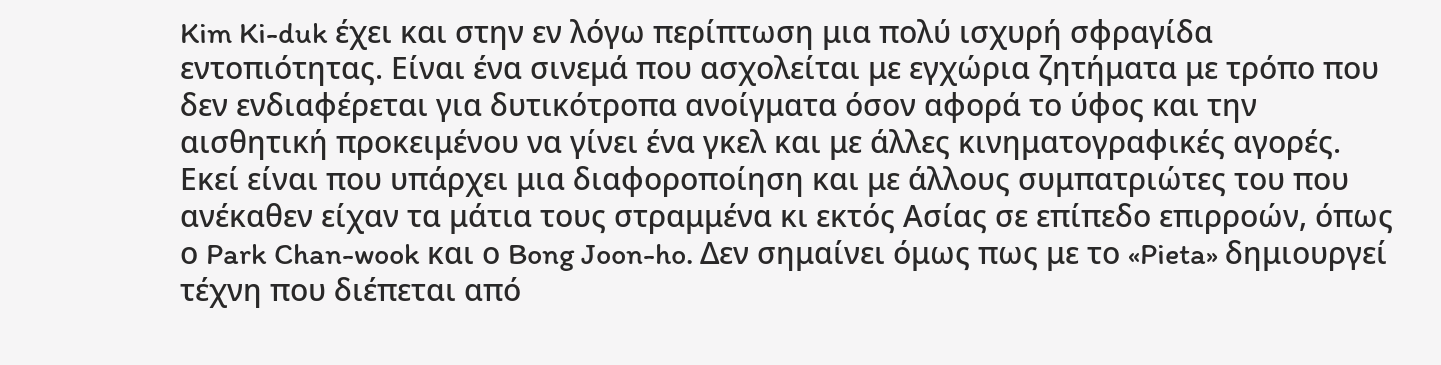Kim Ki-duk έχει και στην εν λόγω περίπτωση μια πολύ ισχυρή σφραγίδα εντοπιότητας. Είναι ένα σινεμά που ασχολείται με εγχώρια ζητήματα με τρόπο που δεν ενδιαφέρεται για δυτικότροπα ανοίγματα όσον αφορά το ύφος και την αισθητική προκειμένου να γίνει ένα γκελ και με άλλες κινηματογραφικές αγορές. Εκεί είναι που υπάρχει μια διαφοροποίηση και με άλλους συμπατριώτες του που ανέκαθεν είχαν τα μάτια τους στραμμένα κι εκτός Ασίας σε επίπεδο επιρροών, όπως ο Park Chan-wook και ο Bong Joon-ho. Δεν σημαίνει όμως πως με το «Pieta» δημιουργεί τέχνη που διέπεται από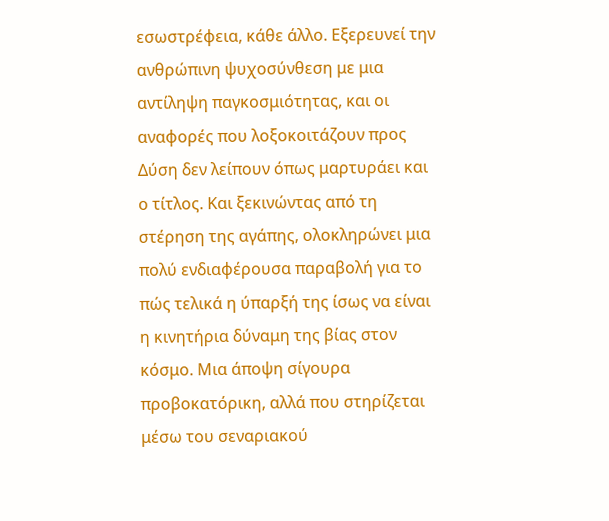εσωστρέφεια, κάθε άλλο. Εξερευνεί την ανθρώπινη ψυχοσύνθεση με μια αντίληψη παγκοσμιότητας, και οι αναφορές που λοξοκοιτάζουν προς Δύση δεν λείπουν όπως μαρτυράει και ο τίτλος. Και ξεκινώντας από τη στέρηση της αγάπης, ολοκληρώνει μια πολύ ενδιαφέρουσα παραβολή για το πώς τελικά η ύπαρξή της ίσως να είναι η κινητήρια δύναμη της βίας στον κόσμο. Μια άποψη σίγουρα προβοκατόρικη, αλλά που στηρίζεται μέσω του σεναριακού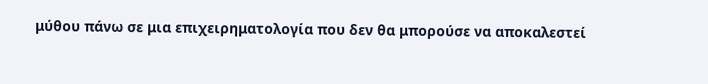μύθου πάνω σε μια επιχειρηματολογία που δεν θα μπορούσε να αποκαλεστεί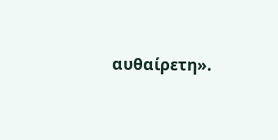αυθαίρετη».